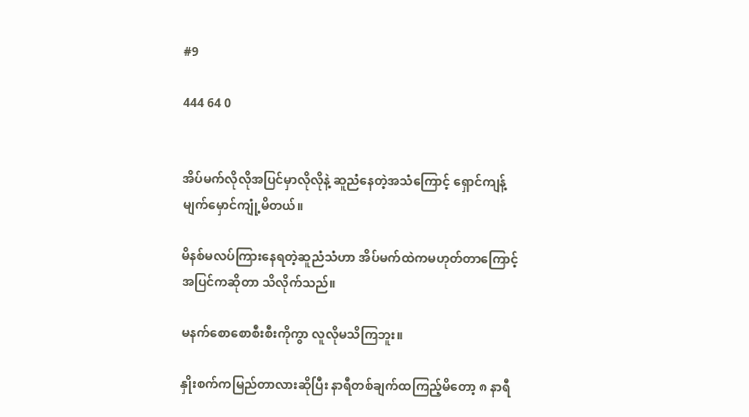#9

444 64 0


အိပ်မက်လိုလိုအပြင်မှာလိုလိုနဲ့ ဆူညံနေတဲ့အသံကြောင့် ရှောင်ကျန့်မျက်မှောင်ကျုံ့မိတယ်။

မိနစ်မလပ်ကြားနေရတဲ့ဆူညံသံဟာ အိပ်မက်ထဲကမဟုတ်တာကြောင့် အပြင်ကဆိုတာ သိလိုက်သည်။

မနက်စောစောစီးစီးကိုကွာ လူလိုမသိကြဘူး။

နှိုးစက်ကမြည်တာလားဆိုပြီး နာရီတစ်ချက်ထကြည့်မိတော့ ၈ နာရီ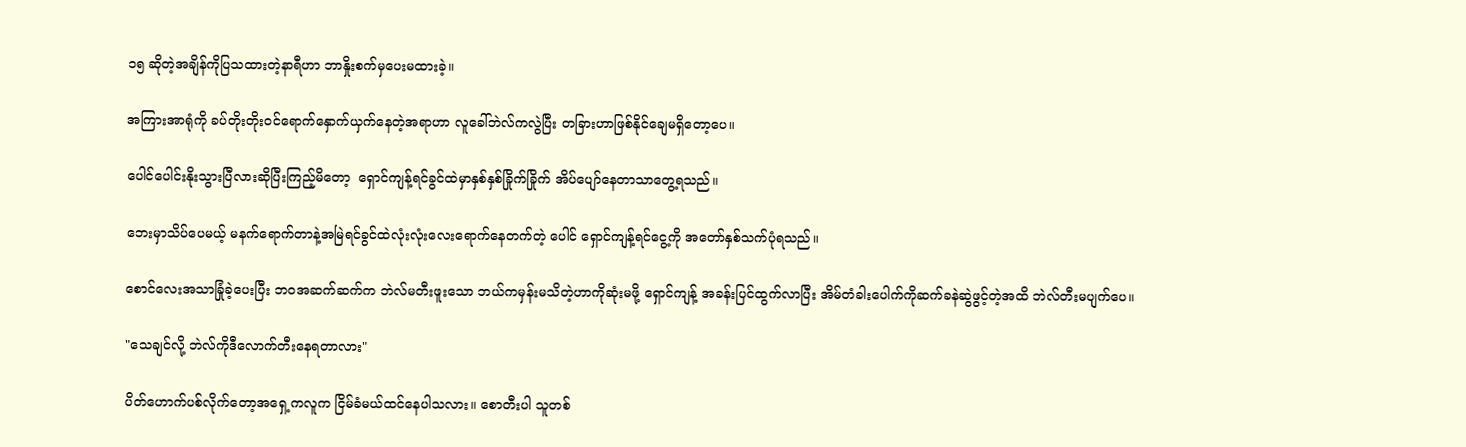၁၅ ဆိုတဲ့အချိန်ကိုပြသထားတဲ့နာရီဟာ ဘာနှိုးစက်မှပေးမထားခဲ့။

အကြားအာရုံကို ခပ်တိုးတိုးဝင်ရောက်နှောက်ယှက်နေတဲ့အရာဟာ လူခေါ်ဘဲလ်ကလွဲပြီး တခြားဟာဖြစ်နိုင်ချေမရှိတော့ပေ။

ပေါင်ပေါင်းနိုးသွားပြီလားဆိုပြီးကြည့်မိတော့  ရှောင်ကျန့်ရင်ခွင်ထဲမှာနှစ်နှစ်ခြိုက်ခြိုက် အိပ်ပျော်နေတာသာတွေ့ရသည်။

ဘေးမှာသိပ်ပေမယ့် မနက်ရောက်တာနဲ့အမြဲရင်ခွင်ထဲလုံးလုံးလေးရောက်နေတက်တဲ့ ပေါင် ရှောင်ကျန့်ရင်ငွေ့ကို အတော်နှစ်သက်ပုံရသည်။

စောင်လေးအသာခြုံခဲ့ပေးပြီး ဘဝအဆက်ဆက်က ဘဲလ်မတီးဖူးသော ဘယ်ကမှန်းမသိတဲ့ဟာကိုဆုံးမဖို့ ရှောင်ကျန့် အခန်းပြင်ထွက်လာပြီး အိမ်တံခါးပေါက်ကိုဆက်ခနဲဆွဲဖွင့်တဲ့အထိ ဘဲလ်တီးမပျက်ပေ။

"သေချင်လို့ ဘဲလ်ကိုဒီလောက်တီးနေရတာလား"

ပိတ်ဟောက်ပစ်လိုက်တော့အရှေ့ကလူက ငြိမ်ခံမယ်ထင်နေပါသလား။ စောတီးပါ သူတစ်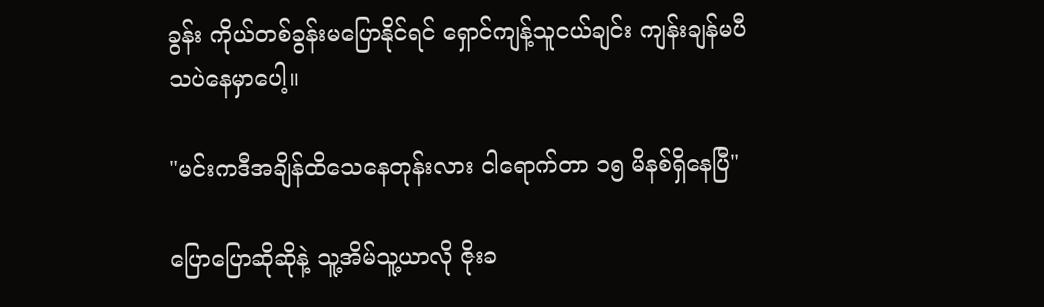ခွန်း ကိုယ်တစ်ခွန်းမပြောနိုင်ရင် ရှောင်ကျန့်သူငယ်ချင်း ကျန်းချန်မပီသပဲနေမှာပေါ့။

"မင်းကဒီအချိန်ထိသေနေတုန်းလား ငါရောက်တာ ၁၅ မိနစ်ရှိနေပြီ"

ပြောပြောဆိုဆိုနဲ့ သူ့အိမ်သူ့ယာလို ဇိုးခ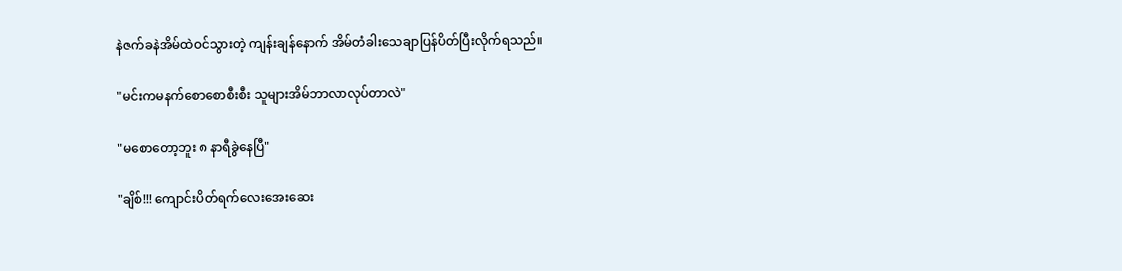နဲဇက်ခနဲအိမ်ထဲဝင်သွားတဲ့ ကျန်းချန်နောက် အိမ်တံခါးသေချာပြန်ပိတ်ပြီးလိုက်ရသည်။

"မင်းကမနက်စောစောစီးစီး သူများအိမ်ဘာလာလုပ်တာလဲ"

"မစောတော့ဘူး ၈ နာရီခွဲနေပြီ"

"ချိစ်!!! ကျောင်းပိတ်ရက်လေးအေးဆေး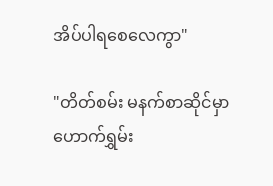အိပ်ပါရစေလေကွာ"

"တိတ်စမ်း မနက်စာဆိုင်မှာ ဟောက်ရွှမ်း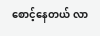စောင့်နေတယ် လာ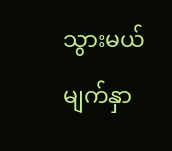သွားမယ် မျက်နှာ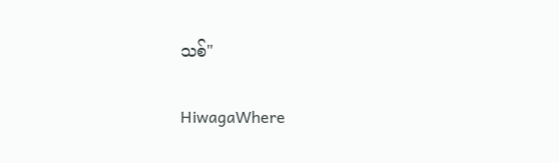သစ်"

HiwagaWhere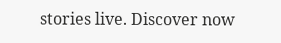stories live. Discover now